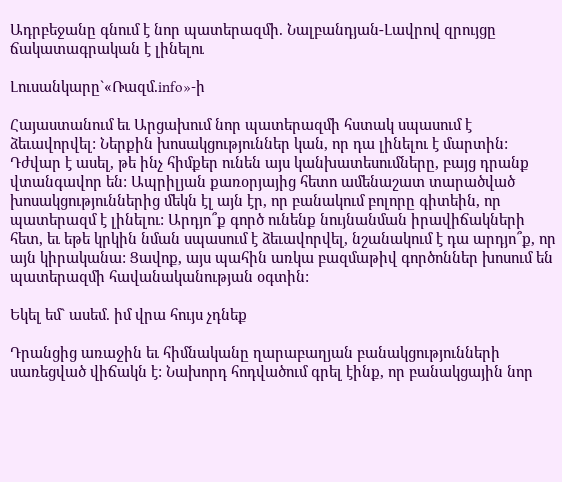Ադրբեջանը գնում է նոր պատերազմի. Նալբանդյան-Լավրով զրույցը ճակատագրական է լինելու

Լուսանկարը`«Ռազմ.info»-ի

Հայաստանում եւ Արցախում նոր պատերազմի հստակ սպասում է ձեւավորվել: Ներքին խոսակցություններ կան, որ դա լինելու է մարտին: Դժվար է ասել, թե ինչ հիմքեր ունեն այս կանխատեսումները, բայց դրանք վտանգավոր են: Ապրիլյան քառօրյայից հետո ամենաշատ տարածված խոսակցություններից մեկն էլ այն էր, որ բանակում բոլորը գիտեին, որ պատերազմ է լինելու: Արդյո՞ք գործ ունենք նույնանման իրավիճակների հետ, եւ եթե կրկին նման սպասում է ձեւավորվել, նշանակում է դա արդյո՞ք, որ այն կիրականա: Ցավոք, այս պահին առկա բազմաթիվ գործոններ խոսում են պատերազմի հավանականության օգտին:

Եկել եմ` ասեմ. իմ վրա հույս չդնեք

Դրանցից առաջին եւ հիմնականը ղարաբաղյան բանակցությունների սառեցված վիճակն է: Նախորդ հոդվածում գրել էինք, որ բանակցային նոր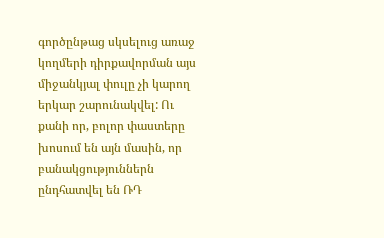գործընթաց սկսելուց առաջ կողմերի դիրքավորման այս միջանկյալ փուլը չի կարող երկար շարունակվել: Ու քանի որ, բոլոր փաստերը խոսում են այն մասին, որ բանակցություններն ընդհատվել են ՌԴ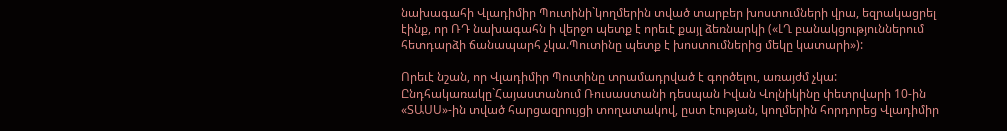նախագահի Վլադիմիր Պուտինի`կողմերին տված տարբեր խոստումների վրա, եզրակացրել էինք, որ ՌԴ նախագահն ի վերջո պետք է որեւէ քայլ ձեռնարկի («ԼՂ բանակցություններում հետդարձի ճանապարհ չկա.Պուտինը պետք է խոստումներից մեկը կատարի»):

Որեւէ նշան, որ Վլադիմիր Պուտինը տրամադրված է գործելու, առայժմ չկա: Ընդհակառակը`Հայաստանում Ռուսաստանի դեսպան Իվան Վոլնիկինը փետրվարի 10-ին «ՏԱՍՍ»-ին տված հարցազրույցի տողատակով, ըստ էության, կողմերին հորդորեց Վլադիմիր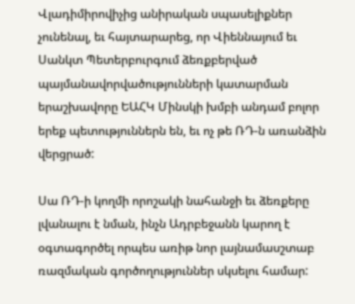Վլադիմիրովիչից անիրական սպասելիքներ չունենալ, եւ հայտարարեց, որ Վիեննայում եւ Սանկտ Պետերբուրգում ձեռքբերված պայմանավորվածությունների կատարման երաշխավորը ԵԱՀԿ Մինսկի խմբի անդամ բոլոր երեք պետություններն են, եւ ոչ թե ՌԴ-ն առանձին վերցրած:

Սա ՌԴ-ի կողմի որոշակի նահանջի եւ ձեռքերը լվանալու է նման, ինչն Ադրբեջանն կարող է օգտագործել որպես առիթ նոր լայնամասշտաբ ռազմական գործողություններ սկսելու համար: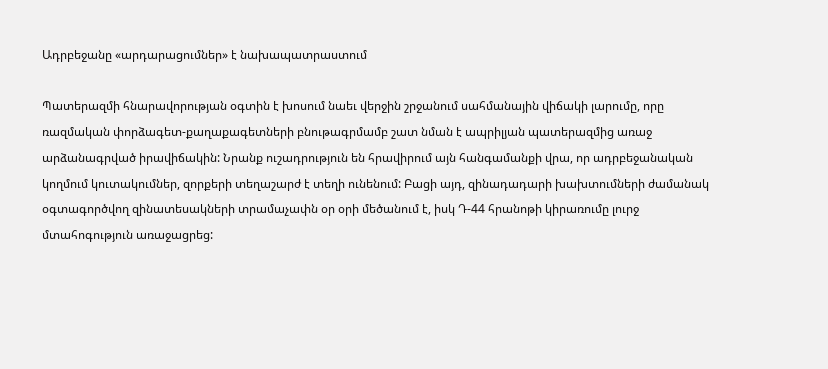Ադրբեջանը «արդարացումներ» է նախապատրաստում

Պատերազմի հնարավորության օգտին է խոսում նաեւ վերջին շրջանում սահմանային վիճակի լարումը, որը ռազմական փորձագետ-քաղաքագետների բնութագրմամբ շատ նման է ապրիլյան պատերազմից առաջ արձանագրված իրավիճակին: Նրանք ուշադրություն են հրավիրում այն հանգամանքի վրա, որ ադրբեջանական կողմում կուտակումներ, զորքերի տեղաշարժ է տեղի ունենում: Բացի այդ, զինադադարի խախտումների ժամանակ օգտագործվող զինատեսակների տրամաչափն օր օրի մեծանում է, իսկ Դ-44 հրանոթի կիրառումը լուրջ մտահոգություն առաջացրեց: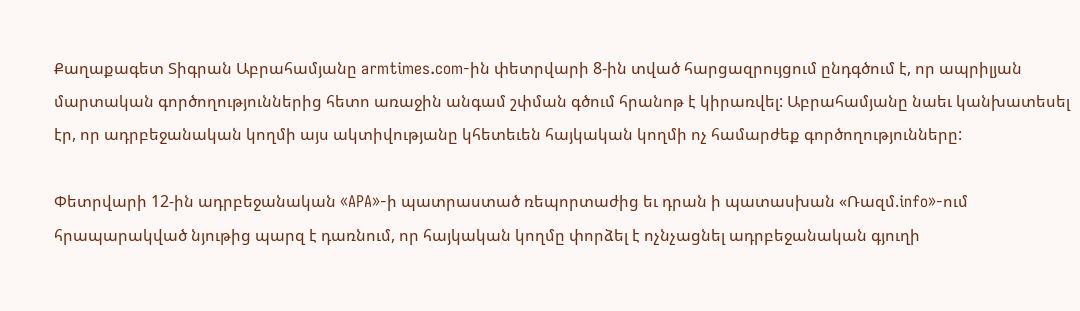Քաղաքագետ Տիգրան Աբրահամյանը armtimes.com-ին փետրվարի 8-ին տված հարցազրույցում ընդգծում է, որ ապրիլյան մարտական գործողություններից հետո առաջին անգամ շփման գծում հրանոթ է կիրառվել: Աբրահամյանը նաեւ կանխատեսել էր, որ ադրբեջանական կողմի այս ակտիվությանը կհետեւեն հայկական կողմի ոչ համարժեք գործողությունները:

Փետրվարի 12-ին ադրբեջանական «APA»-ի պատրաստած ռեպորտաժից եւ դրան ի պատասխան «Ռազմ.info»-ում հրապարակված նյութից պարզ է դառնում, որ հայկական կողմը փորձել է ոչնչացնել ադրբեջանական գյուղի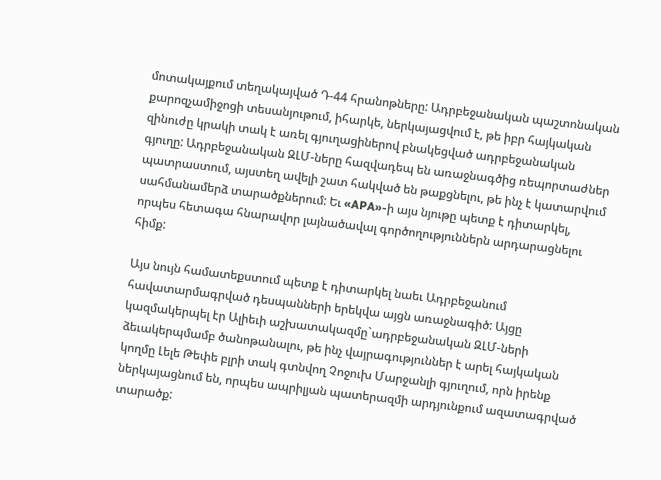մոտակայքում տեղակայված Դ-44 հրանոթները: Ադրբեջանական պաշտոնական քարոզչամիջոցի տեսանյութում, իհարկե, ներկայացվում է, թե իբր հայկական զինուժը կրակի տակ է առել գյուղացիներով բնակեցված ադրբեջանական գյուղը: Ադրբեջանական ԶԼՄ-ները հազվադեպ են առաջնագծից ռեպորտաժներ պատրաստում, այստեղ ավելի շատ հակված են թաքցնելու, թե ինչ է կատարվում սահմանամերձ տարածքներում: Եւ «APA»-ի այս նյութը պետք է դիտարկել, որպես հետագա հնարավոր լայնածավալ գործողություններն արդարացնելու հիմք:

Այս նույն համատեքստում պետք է դիտարկել նաեւ Ադրբեջանում հավատարմագրված դեսպանների երեկվա այցն առաջնագիծ: Այցը կազմակերպել էր Ալիեւի աշխատակազմը`ադրբեջանական ԶԼՄ-ների ձեւակերպմամբ ծանոթանալու, թե ինչ վայրագություններ է արել հայկական կողմը Լելե Թեփե բլրի տակ գտնվող Չոջուխ Մարջանլի գյուղում, որն իրենք ներկայացնում են, որպես ապրիլյան պատերազմի արդյունքում ազատագրված տարածք: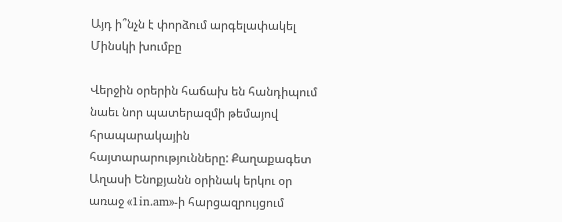Այդ ի՞նչն է փորձում արգելափակել Մինսկի խումբը

Վերջին օրերին հաճախ են հանդիպում նաեւ նոր պատերազմի թեմայով հրապարակային հայտարարությունները: Քաղաքագետ Աղասի Ենոքյանն օրինակ երկու օր առաջ «1in.am»-ի հարցազրույցում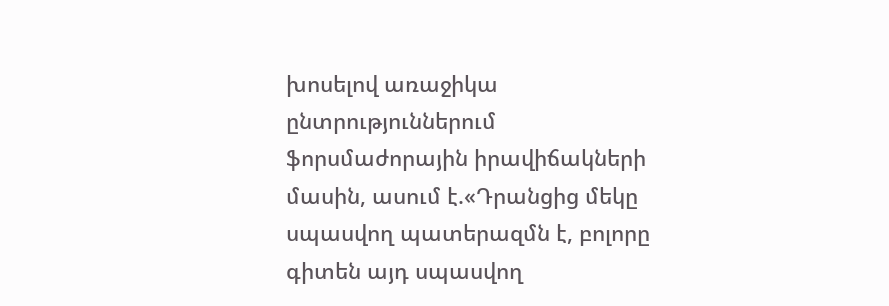խոսելով առաջիկա ընտրություններում ֆորսմաժորային իրավիճակների մասին, ասում է.«Դրանցից մեկը սպասվող պատերազմն է, բոլորը գիտեն այդ սպասվող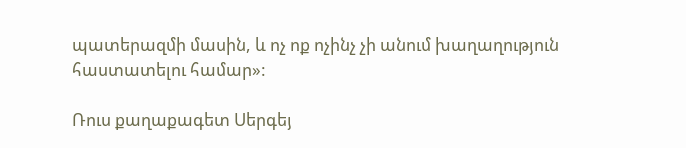պատերազմի մասին, և ոչ ոք ոչինչ չի անում խաղաղություն հաստատելու համար»:

Ռուս քաղաքագետ Սերգեյ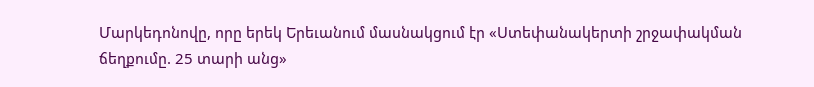Մարկեդոնովը, որը երեկ Երեւանում մասնակցում էր «Ստեփանակերտի շրջափակման ճեղքումը. 25 տարի անց»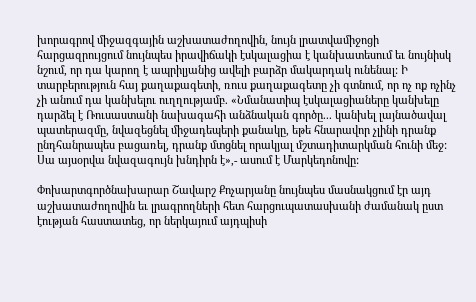խորագրով միջազգային աշխատաժողովին, նույն լրատվամիջոցի հարցազրույցում նույնպես իրավիճակի էսկալացիա է կանխատեսում եւ նույնիսկ նշում, որ դա կարող է ապրիլյանից ավելի բարձր մակարդակ ունենալ: Ի տարբերություն հայ քաղաքագետի, ռուս քաղաքագետը չի գտնում, որ ոչ ոք ոչինչ չի անում դա կանխելու ուղղությամբ. «Նմանատիպ էսկալացիաները կանխելը դարձել է Ռուսաստանի նախագահի անձնական գործը... կանխել լայնածավալ պատերազմը, նվազեցնել միջադեպերի քանակը, եթե հնարավոր չլինի դրանք ընդհանրապես բացառել, դրանք մտցնել որակյալ մշտադիտարկման հունի մեջ: Սա այսօրվա նվազագույն խնդիրն է»,- ասում է Մարկեդոնովը:

Փոխարտգործնախարար Շավարշ Քոչարյանը նույնպես մասնակցում էր այդ աշխատաժողովին եւ լրագրողների հետ հարցուպատասխանի ժամանակ ըստ էության հաստատեց, որ ներկայում այդպիսի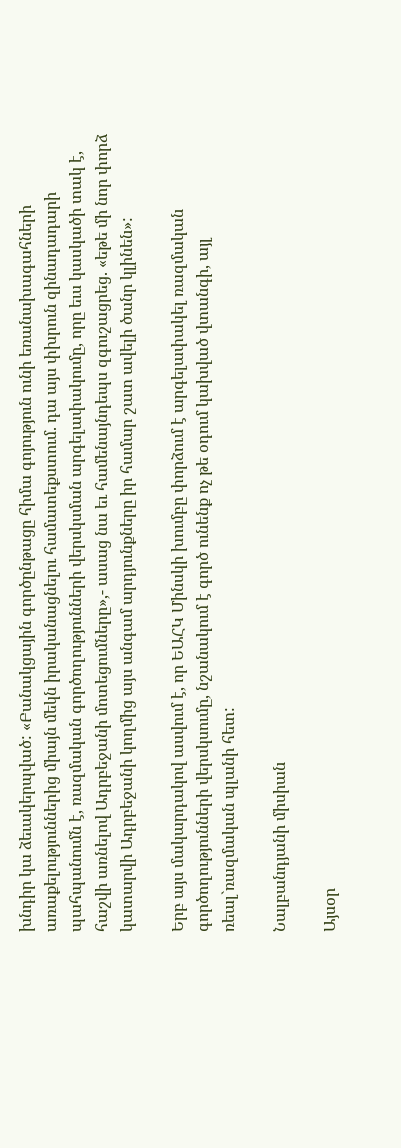խնդիր կա ձեւակերպված: «Բանակցային գործընթացը հիմա գոյություն ունի եռանախագահների առաքելություններից միայն մեկն իրականացնելու համատեքստում. դա այս փխրուն զինադադարի պահպանումն է, ռազմական գործողությունների վերսկսման արգելափակումը, որը եւս կասկածի տակ է, հաշվի առնելով Ադրբեջանի մոտեցումները»,- ասաց նա եւ համենայնդեպս զգուշացրեց. «եթե մի նոր փորձ կատարվի Ադրբեջանի կողմից այս անգամ արդյունքները իր համար շատ ավելի ծանր կլինեն»:

Երբ այս մակարդակով ասվում է, որ ԵԱՀԿ Մինսկի խումբը փորձում է արգելափակել ռազմական գործողությունների վերսկսումը, նշանակում է գործ ունենք ոչ թե օդում կախված վտանգի, այլ ռեալ`ռազմական պլանի հետ:

Նալբանդյանի միսիան

Այսօր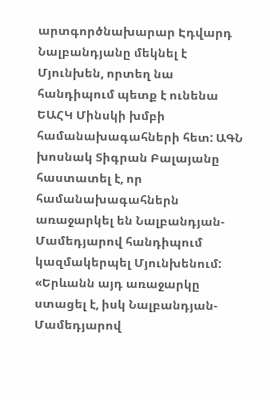արտգործնախարար Էդվարդ Նալբանդյանը մեկնել է Մյունխեն, որտեղ նա հանդիպում պետք է ունենա ԵԱՀԿ Մինսկի խմբի համանախագահների հետ: ԱԳՆ խոսնակ Տիգրան Բալայանը հաստատել է, որ համանախագահներն առաջարկել են Նալբանդյան-Մամեդյարով հանդիպում կազմակերպել Մյունխենում: «Երևանն այդ առաջարկը ստացել է, իսկ Նալբանդյան-Մամեդյարով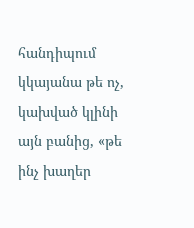հանդիպում կկայանա թե ոչ, կախված կլինի այն բանից, «թե ինչ խաղեր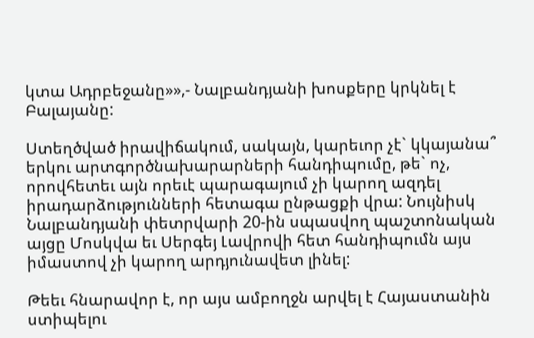կտա Ադրբեջանը»»,- Նալբանդյանի խոսքերը կրկնել է Բալայանը:

Ստեղծված իրավիճակում, սակայն, կարեւոր չէ` կկայանա՞ երկու արտգործնախարարների հանդիպումը, թե` ոչ, որովհետեւ այն որեւէ պարագայում չի կարող ազդել իրադարձությունների հետագա ընթացքի վրա: Նույնիսկ Նալբանդյանի փետրվարի 20-ին սպասվող պաշտոնական այցը Մոսկվա եւ Սերգեյ Լավրովի հետ հանդիպումն այս իմաստով չի կարող արդյունավետ լինել:

Թեեւ հնարավոր է, որ այս ամբողջն արվել է Հայաստանին ստիպելու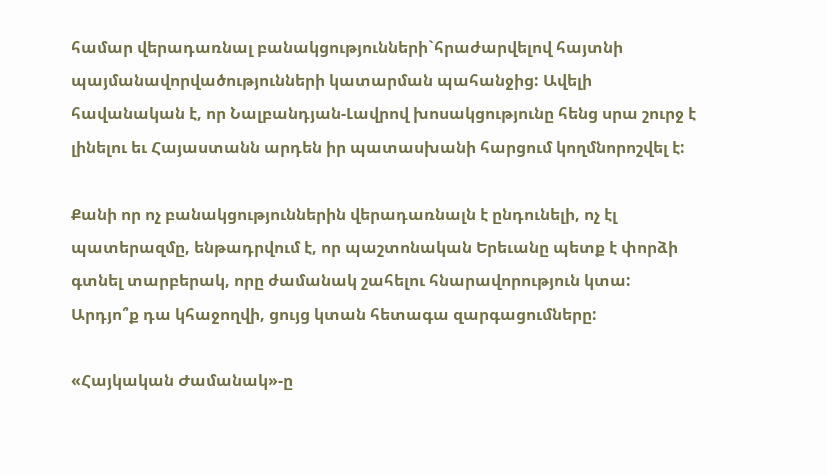համար վերադառնալ բանակցությունների`հրաժարվելով հայտնի պայմանավորվածությունների կատարման պահանջից: Ավելի հավանական է, որ Նալբանդյան-Լավրով խոսակցությունը հենց սրա շուրջ է լինելու եւ Հայաստանն արդեն իր պատասխանի հարցում կողմնորոշվել է:

Քանի որ ոչ բանակցություններին վերադառնալն է ընդունելի, ոչ էլ պատերազմը, ենթադրվում է, որ պաշտոնական Երեւանը պետք է փորձի գտնել տարբերակ, որը ժամանակ շահելու հնարավորություն կտա: Արդյո՞ք դա կհաջողվի, ցույց կտան հետագա զարգացումները:

«Հայկական Ժամանակ»-ը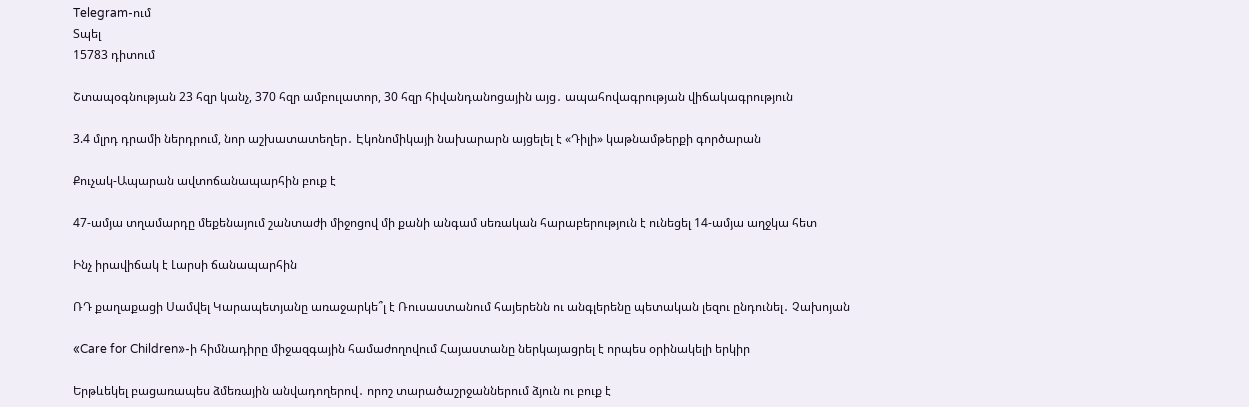Telegram-ում
Տպել
15783 դիտում

Շտապօգնության 23 հզր կանչ, 370 հզր ամբուլատոր, 30 հզր հիվանդանոցային այց․ ապահովագրության վիճակագրություն

3.4 մլրդ դրամի ներդրում, նոր աշխատատեղեր․ Էկոնոմիկայի նախարարն այցելել է «Դիլի» կաթնամթերքի գործարան

Քուչակ-Ապարան ավտոճանապարհին բուք է

47-ամյա տղամարդը մեքենայում շանտաժի միջոցով մի քանի անգամ սեռական հարաբերություն է ունեցել 14-ամյա աղջկա հետ

Ինչ իրավիճակ է Լարսի ճանապարհին

ՌԴ քաղաքացի Սամվել Կարապետյանը առաջարկե՞լ է Ռուսաստանում հայերենն ու անգլերենը պետական լեզու ընդունել․ Չախոյան

«Care for Children»-ի հիմնադիրը միջազգային համաժողովում Հայաստանը ներկայացրել է որպես օրինակելի երկիր

Երթևեկել բացառապես ձմեռային անվադողերով․ որոշ տարածաշրջաններում ձյուն ու բուք է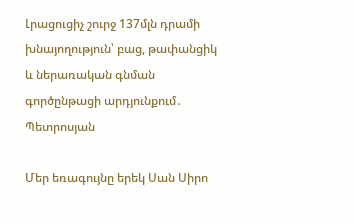Լրացուցիչ շուրջ 137մլն դրամի խնայողություն՝ բաց, թափանցիկ և ներառական գնման գործընթացի արդյունքում․ Պետրոսյան

Մեր եռագույնը երեկ Սան Սիրո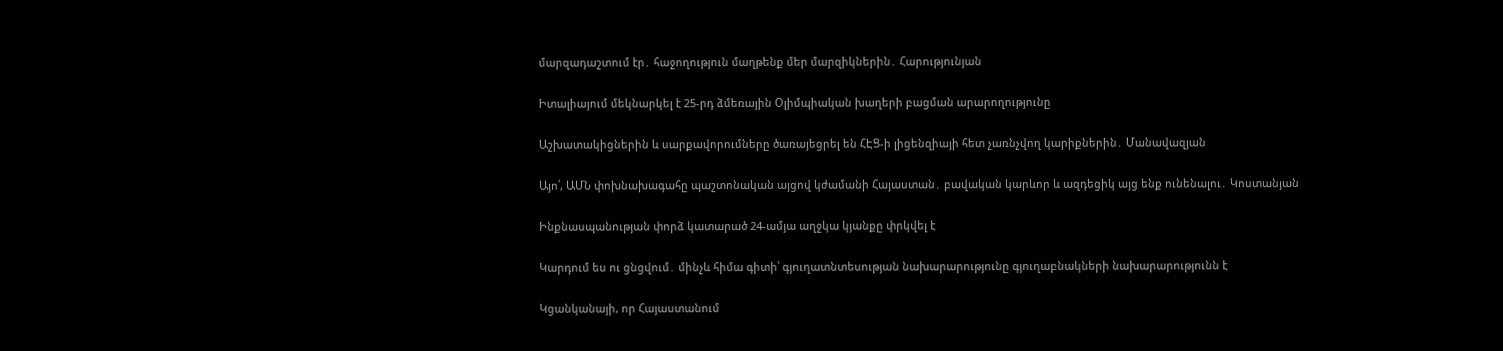մարզադաշտում էր․ հաջողություն մաղթենք մեր մարզիկներին․ Հարությունյան

Իտալիայում մեկնարկել է 25-րդ ձմեռային Օլիմպիական խաղերի բացման արարողությունը

Աշխատակիցներին և սարքավորումները ծառայեցրել են ՀԷՑ-ի լիցենզիայի հետ չառնչվող կարիքներին․ Մանավազյան

Այո՛, ԱՄՆ փոխնախագահը պաշտոնական այցով կժամանի Հայաստան․ բավական կարևոր և ազդեցիկ այց ենք ունենալու․ Կոստանյան

Ինքնասպանության փորձ կատարած 24-ամյա աղջկա կյանքը փրկվել է

Կարդում ես ու ցնցվում․ մինչև հիմա գիտի՝ գյուղատնտեսության նախարարությունը գյուղաբնակների նախարարությունն է

Կցանկանայի, որ Հայաստանում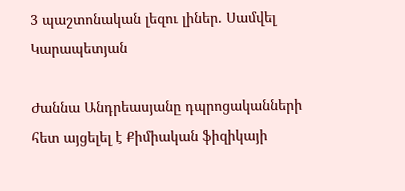3 պաշտոնական լեզու լիներ. Սամվել Կարապետյան

Ժաննա Անդրեասյանը դպրոցականների հետ այցելել է Քիմիական ֆիզիկայի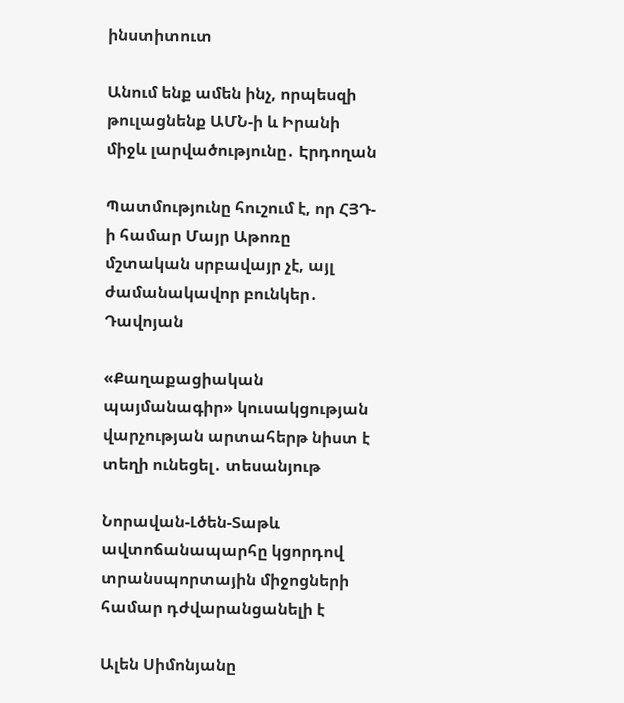ինստիտուտ

Անում ենք ամեն ինչ, որպեսզի թուլացնենք ԱՄՆ-ի և Իրանի միջև լարվածությունը․ Էրդողան

Պատմությունը հուշում է, որ ՀՅԴ-ի համար Մայր Աթոռը մշտական սրբավայր չէ, այլ ժամանակավոր բունկեր․ Դավոյան

«Քաղաքացիական պայմանագիր» կուսակցության վարչության արտահերթ նիստ է տեղի ունեցել․ տեսանյութ

Նորավան-Լծեն-Տաթև ավտոճանապարհը կցորդով տրանսպորտային միջոցների համար դժվարանցանելի է

Ալեն Սիմոնյանը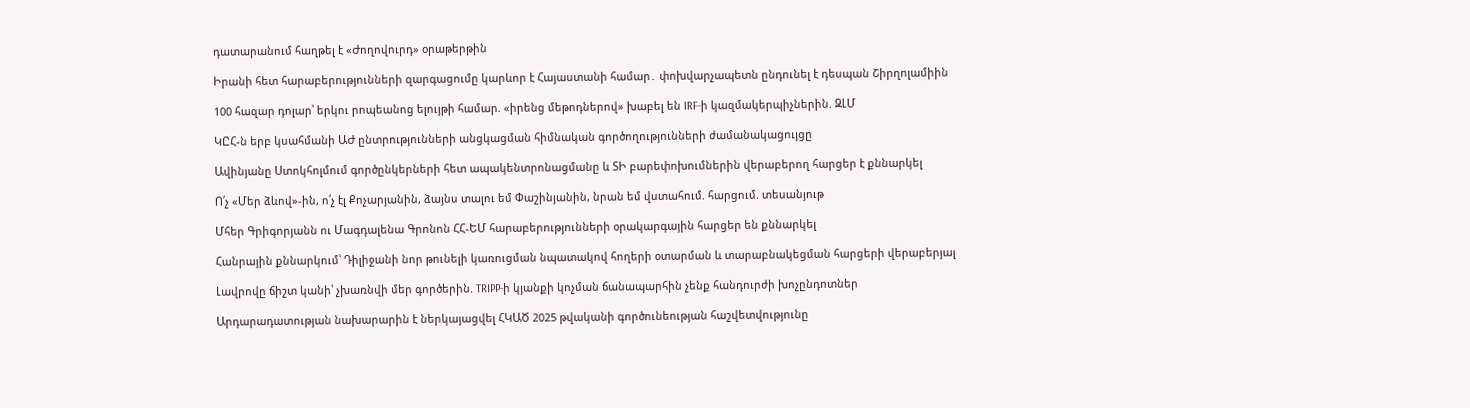դատարանում հաղթել է «Ժողովուրդ» օրաթերթին

Իրանի հետ հարաբերությունների զարգացումը կարևոր է Հայաստանի համար․ փոխվարչապետն ընդունել է դեսպան Շիրղոլամիին

100 հազար դոլար՝ երկու րոպեանոց ելույթի համար. «իրենց մեթոդներով» խաբել են IRF-ի կազմակերպիչներին. ԶԼՄ

ԿԸՀ-ն երբ կսահմանի ԱԺ ընտրությունների անցկացման հիմնական գործողությունների ժամանակացույցը

Ավինյանը Ստոկհոլմում գործընկերների հետ ապակենտրոնացմանը և ՏԻ բարեփոխումներին վերաբերող հարցեր է քննարկել

Ո՛չ «Մեր ձևով»-ին, ո՛չ էլ Քոչարյանին, ձայնս տալու եմ Փաշինյանին, նրան եմ վստահում. հարցում. տեսանյութ

Մհեր Գրիգորյանն ու Մագդալենա Գրոնոն ՀՀ-ԵՄ հարաբերությունների օրակարգային հարցեր են քննարկել

Հանրային քննարկում՝ Դիլիջանի նոր թունելի կառուցման նպատակով հողերի օտարման և տարաբնակեցման հարցերի վերաբերյալ

Լավրովը ճիշտ կանի՝ չխառնվի մեր գործերին. TRIPP-ի կյանքի կոչման ճանապարհին չենք հանդուրժի խոչընդոտներ

Արդարադատության նախարարին է ներկայացվել ՀԿԱԾ 2025 թվականի գործունեության հաշվետվությունը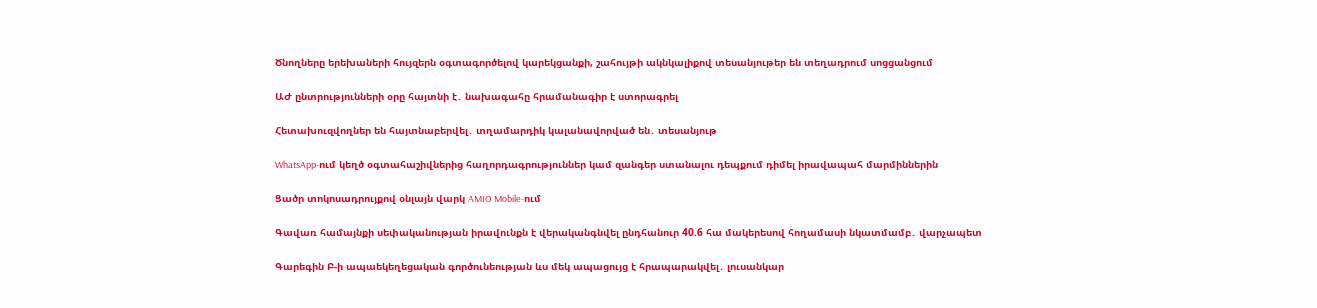Ծնողները երեխաների հույզերն օգտագործելով կարեկցանքի, շահույթի ակնկալիքով տեսանյութեր են տեղադրում սոցցանցում

ԱԺ ընտրությունների օրը հայտնի է․ նախագահը հրամանագիր է ստորագրել

Հետախուզվողներ են հայտնաբերվել․ տղամարդիկ կալանավորված են․ տեսանյութ

WhatsApp-ում կեղծ օգտահաշիվներից հաղորդագրություններ կամ զանգեր ստանալու դեպքում դիմել իրավապահ մարմիններին

Ցածր տոկոսադրույքով օնլայն վարկ AMIO Mobile-ում

Գավառ համայնքի սեփականության իրավունքն է վերականգնվել ընդհանուր 40.6 հա մակերեսով հողամասի նկատմամբ․ վարչապետ

Գարեգին Բ-ի ապաեկեղեցական գործունեության ևս մեկ ապացույց է հրապարակվել․ լուսանկար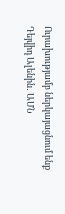Ուրախությամբ ներկայացնում ենք Դեյվիդ Ալենին․ ԱՄՆ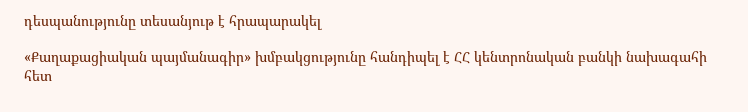դեսպանությունը տեսանյութ է հրապարակել

«Քաղաքացիական պայմանագիր» խմբակցությունը հանդիպել է ՀՀ կենտրոնական բանկի նախագահի հետ